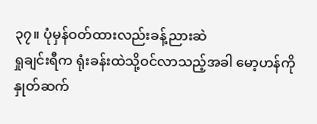၃၇။ ပုံမှန်ဝတ်ထားလည်းခန့်ညားဆဲ
ရှုချင်းရီက ရုံးခန်းထဲသို့ဝင်လာသည့်အခါ မော့ဟန်ကို နှုတ်ဆက်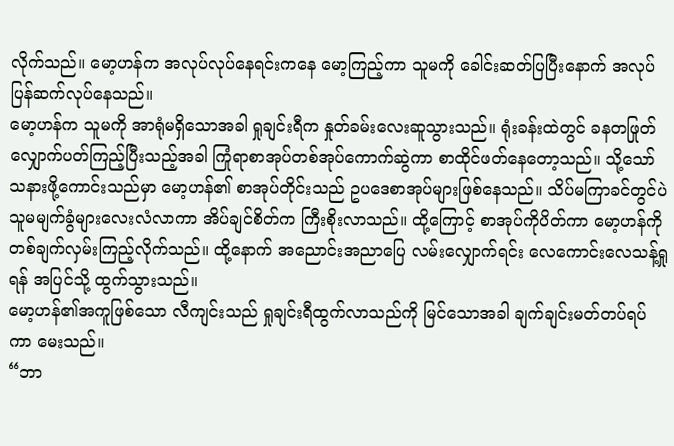လိုက်သည်။ မော့ဟန်က အလုပ်လုပ်နေရင်းကနေ မော့ကြည့်ကာ သူမကို ခေါင်းဆတ်ပြပြီးနောက် အလုပ်ပြန်ဆက်လုပ်နေသည်။
မော့ဟန်က သူမကို အာရုံမရှိသောအခါ ရှုချင်းရီက နှုတ်ခမ်းလေးဆူသွားသည်။ ရုံးခန်းထဲတွင် ခနတဖြုတ် လျှောက်ပတ်ကြည့်ပြီးသည့်အခါ ကြုံရာစာအုပ်တစ်အုပ်ကောက်ဆွဲကာ စာထိုင်ဖတ်နေတော့သည်။ သို့သော် သနားဖို့ကောင်းသည်မှာ မော့ဟန်၏ စာအုပ်တိုင်းသည် ဥပဒေစာအုပ်များဖြစ်နေသည်။ သိပ်မကြာခင်တွင်ပဲ သူမမျက်ခွံများလေးလံလာကာ အိပ်ချင်စိတ်က ကြီးစိုးလာသည်။ ထို့ကြောင့် စာအုပ်ကိုပိတ်ကာ မော့ဟန်ကို တစ်ချက်လှမ်းကြည့်လိုက်သည်။ ထို့နောက် အညောင်းအညာပြေ လမ်းလျှောက်ရင်း လေကောင်းလေသန့်ရှုရန် အပြင်သို့ ထွက်သွားသည်။
မော့ဟန်၏အကူဖြစ်သော လီကျင်းသည် ရှုချင်းရီထွက်လာသည်ကို မြင်သောအခါ ချက်ချင်းမတ်တပ်ရပ်ကာ မေးသည်။
“ဘာ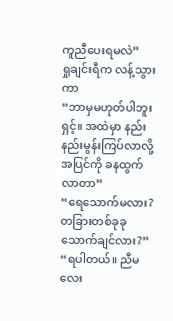ကူညီပေးရမလဲ”
ရှုချင်းရီက လန့်သွားကာ
“ဘာမှမဟုတ်ပါဘူးရှင့်။ အထဲမှာ နည်းနည်းမွန်းကြပ်လာလို့ အပြင်ကို ခနထွက်လာတာ”
“ရေသောက်မလား? တခြားတစ်ခုခုသောက်ချင်လား?”
“ရပါတယ်။ ညီမလေး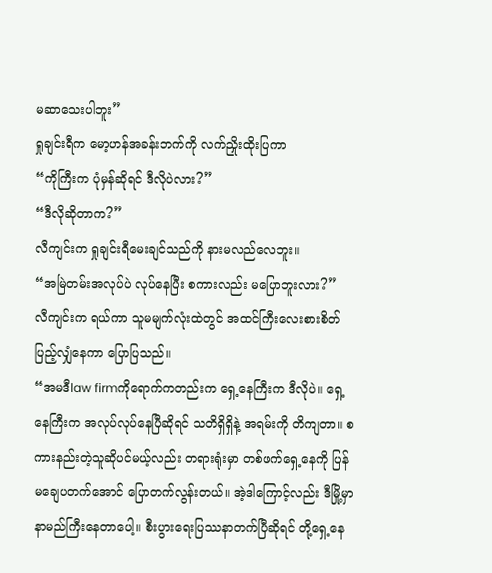မဆာသေးပါဘူး”
ရှုချင်းရီက မော့ဟန်အခန်းဘက်ကို လက်ညှိုးထိုးပြကာ
“ကိုကြီးက ပုံမှန်ဆိုရင် ဒီလိုပဲလား?”
“ဒီလိုဆိုတာက?”
လီကျင်းက ရှုချင်းရီမေးချင်သည်ကို နားမလည်လေဘူး။
“အမြဲတမ်းအလုပ်ပဲ လုပ်နေပြီး စကားလည်း မပြောဘူးလား?”
လီကျင်းက ရယ်ကာ သူမမျက်လုံးထဲတွင် အထင်ကြီးလေးစားစိတ်ပြည့်လျှံနေကာ ပြောပြသည်။
“အမဒီlaw firmကိုရောက်ကတည်းက ရှေ့နေကြီးက ဒီလိုပဲ။ ရှေ့နေကြီးက အလုပ်လုပ်နေပြီဆိုရင် သတိရှိရှိနဲ့ အရမ်းကို တိကျတာ။ စကားနည်းတဲ့သူဆိုပင်မယ့်လည်း တရားရုံးမှာ တစ်ဖက်ရှေ့နေကို ပြန်မချေပတက်အောင် ပြောတက်လွန်းတယ်။ အဲ့ဒါကြောင့်လည်း ဒီမြို့မှာ နာမည်ကြီးနေတာပေါ့။ စီးပွားရေးပြဿနာတက်ပြီဆိုရင် တို့ရှေ့နေ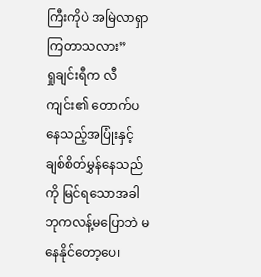ကြီးကိုပဲ အမြဲလာရှာကြတာသလား”
ရှုချင်းရီက လီကျင်း၏ တောက်ပနေသည့်အပြုံးနှင့် ချစ်စိတ်မွှန်နေသည်ကို မြင်ရသောအခါ ဘုကလန့်မပြောဘဲ မနေနိုင်တော့ပေ၊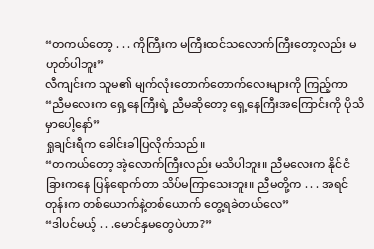“တကယ်တော့ . . . ကိုကြီးက မကြီးထင်သလောက်ကြီးတော့လည်း မဟုတ်ပါဘူး”
လီကျင်းက သူမ၏ မျက်လုံးတောက်တောက်လေးများကို ကြည့်ကာ
“ညီမလေးက ရှေ့နေကြီးရဲ့ ညီမဆိုတော့ ရှေ့နေကြီးအကြောင်းကို ပိုသိမှာပေါ့နော်”
ရှုချင်းရီက ခေါင်းခါပြလိုက်သည်။
“တကယ်တော့ အဲ့လောက်ကြီးလည်း မသိပါဘူး။ ညီမလေးက နိုင်ငံခြားကနေ ပြန်ရောက်တာ သိပ်မကြာသေးဘူး။ ညီမတို့က . . . အရင်တုန်းက တစ်ယောက်နဲ့တစ်ယောက် တွေ့ရခဲတယ်လေ”
“ဒါပင်မယ့် . . .မောင်နှမတွေပဲဟာ?”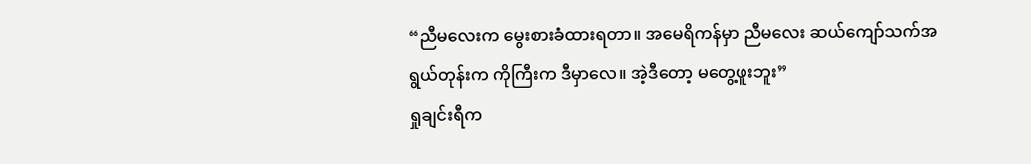“ညီမလေးက မွေးစားခံထားရတာ။ အမေရိကန်မှာ ညီမလေး ဆယ်ကျော်သက်အရွယ်တုန်းက ကိုကြီးက ဒီမှာလေ။ အဲ့ဒီတော့ မတွေ့ဖူးဘူး”
ရှုချင်းရီက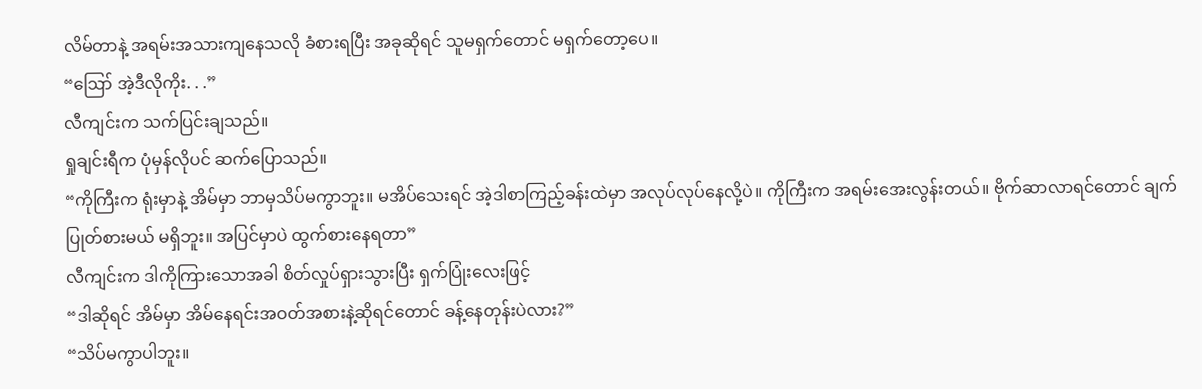လိမ်တာနဲ့ အရမ်းအသားကျနေသလို ခံစားရပြီး အခုဆိုရင် သူမရှက်တောင် မရှက်တော့ပေ။
“ဪ အဲ့ဒီလိုကိုး. . .”
လီကျင်းက သက်ပြင်းချသည်။
ရှုချင်းရီက ပုံမှန်လိုပင် ဆက်ပြောသည်။
“ကိုကြီးက ရုံးမှာနဲ့ အိမ်မှာ ဘာမှသိပ်မကွာဘူး။ မအိပ်သေးရင် အဲ့ဒါစာကြည့်ခန်းထဲမှာ အလုပ်လုပ်နေလို့ပဲ။ ကိုကြီးက အရမ်းအေးလွန်းတယ်။ ဗိုက်ဆာလာရင်တောင် ချက်ပြုတ်စားမယ် မရှိဘူး။ အပြင်မှာပဲ ထွက်စားနေရတာ”
လီကျင်းက ဒါကိုကြားသောအခါ စိတ်လှုပ်ရှားသွားပြီး ရှက်ပြုံးလေးဖြင့်
“ဒါဆိုရင် အိမ်မှာ အိမ်နေရင်းအဝတ်အစားနဲ့ဆိုရင်တောင် ခန့်နေတုန်းပဲလား?”
“သိပ်မကွာပါဘူး။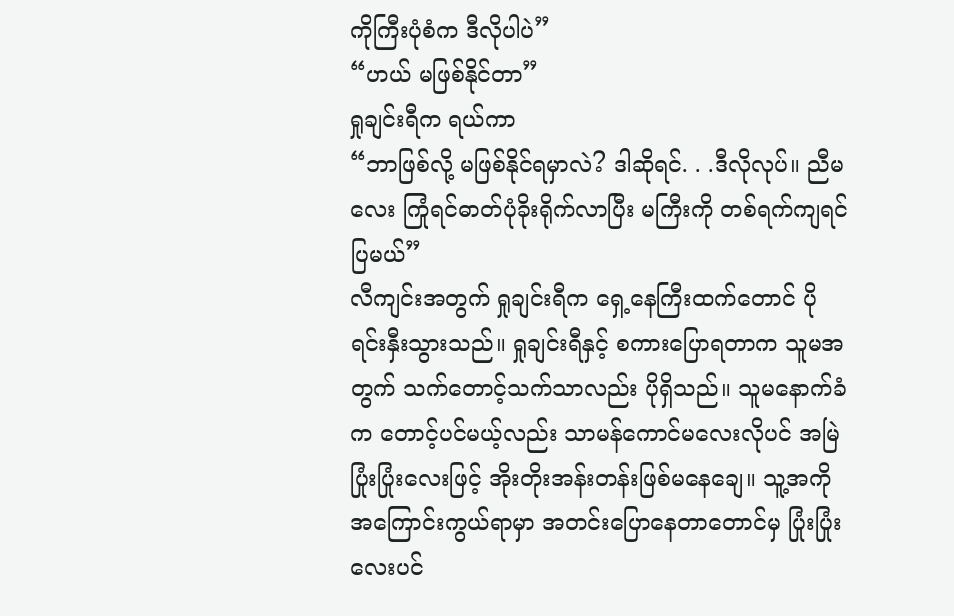ကိုကြီးပုံစံက ဒီလိုပါပဲ”
“ဟယ် မဖြစ်နိုင်တာ”
ရှုချင်းရီက ရယ်ကာ
“ဘာဖြစ်လို့ မဖြစ်နိုင်ရမှာလဲ? ဒါဆိုရင်. . .ဒီလိုလုပ်။ ညီမလေး ကြုံရင်ဓာတ်ပုံခိုးရိုက်လာပြီး မကြီးကို တစ်ရက်ကျရင်ပြမယ်”
လီကျင်းအတွက် ရှုချင်းရီက ရှေ့နေကြီးထက်တောင် ပိုရင်းနှီးသွားသည်။ ရှုချင်းရီနှင့် စကားပြောရတာက သူမအတွက် သက်တောင့်သက်သာလည်း ပိုရှိသည်။ သူမနောက်ခံက တောင့်ပင်မယ့်လည်း သာမန်ကောင်မလေးလိုပင် အမြဲပြုံးပြုံးလေးဖြင့် အိုးတိုးအန်းတန်းဖြစ်မနေချေ။ သူ့အကိုအကြောင်းကွယ်ရာမှာ အတင်းပြောနေတာတောင်မှ ပြုံးပြုံးလေးပင်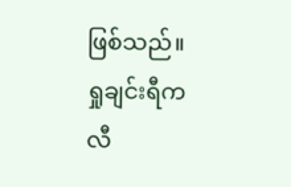ဖြစ်သည်။
ရှုချင်းရီက လီ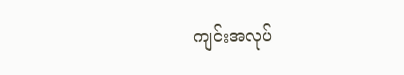ကျင်းအလုပ်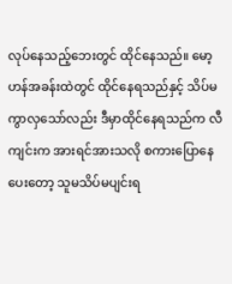လုပ်နေသည့်ဘေးတွင် ထိုင်နေသည်။ မော့ဟန်အခန်းထဲတွင် ထိုင်နေရသည်နှင့် သိပ်မကွာလှသော်လည်း ဒီမှာထိုင်နေရသည်က လီကျင်းက အားရင်အားသလို စကားပြောနေပေးတော့ သူမသိပ်မပျင်းရ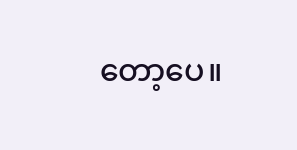တော့ပေ။